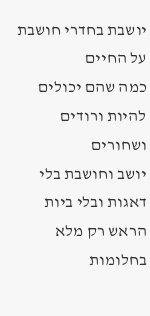יושבת בחדרי חושבת על החיים
כמה שהם יכולים להיות ורודים ושחורים
יושב וחושבת בלי דאגות ובלי ביות
הראש רק מלא בחלומות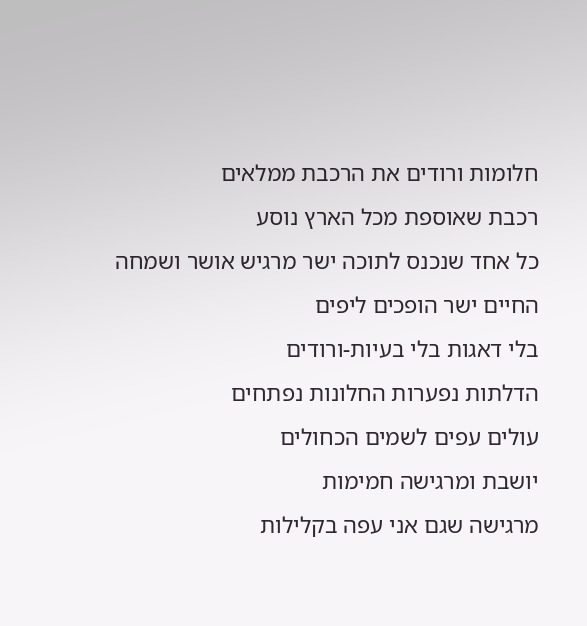חלומות ורודים את הרכבת ממלאים
רכבת שאוספת מכל הארץ נוסע
כל אחד שנכנס לתוכה ישר מרגיש אושר ושמחה
החיים ישר הופכים ליפים
בלי דאגות בלי בעיות-ורודים
הדלתות נפערות החלונות נפתחים
עולים עפים לשמים הכחולים
יושבת ומרגישה חמימות
מרגישה שגם אני עפה בקלילות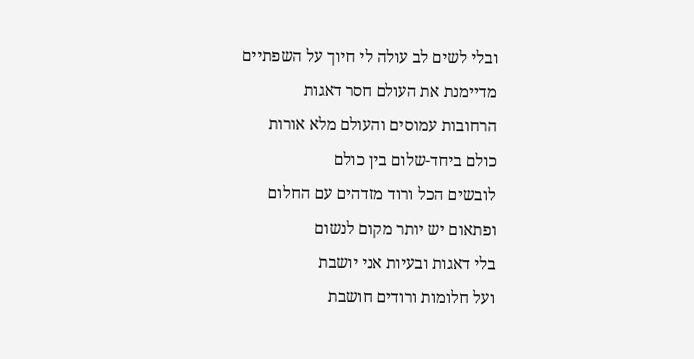ובלי לשים לב עולה לי חיוך על השפתיים
מדיימנת את העולם חסר דאגות
הרחובות עמוסים והעולם מלא אורות
כולם ביחד-שלום בין כולם
לובשים הכל ורוד מזדהים עם החלום
ופתאום יש יותר מקום לנשום
בלי דאגות ובעיות אני יושבת
ועל חלומות ורודים חושבת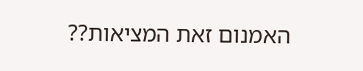האמנום זאת המציאות??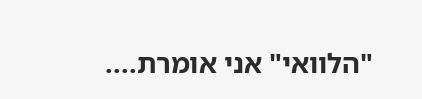"הלוואי" אני אומרת....